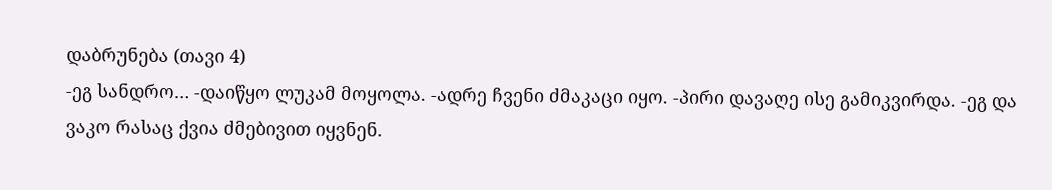დაბრუნება (თავი 4)
-ეგ სანდრო… -დაიწყო ლუკამ მოყოლა. -ადრე ჩვენი ძმაკაცი იყო. -პირი დავაღე ისე გამიკვირდა. -ეგ და ვაკო რასაც ქვია ძმებივით იყვნენ.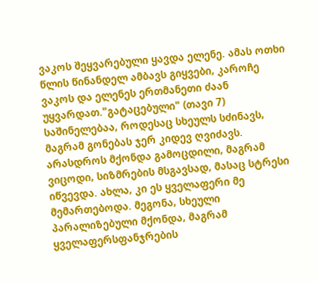ვაკოს შეყვარებული ყავდა ელენე. ამას ოთხი წლის წინანდელ ამბავს გიყვები, კაროჩე ვაკოს და ელენეს ერთმანეთი ძაან უყვარდათ."გატაცებული" (თავი 7)
საშინელებაა, როდესაც სხეულს სძინავს, მაგრამ გონებას ჯერ კიდევ ღვიძავს. არასდროს მქონდა გამოცდილი, მაგრამ ვიცოდი, სიზმრების მსგავსად, მასაც სტრესი იწვევდა. ახლა, კი ეს ყველაფერი მე მემართებოდა. მეგონა, სხეული პარალიზებული მქონდა, მაგრამ ყველაფერსფანჯრების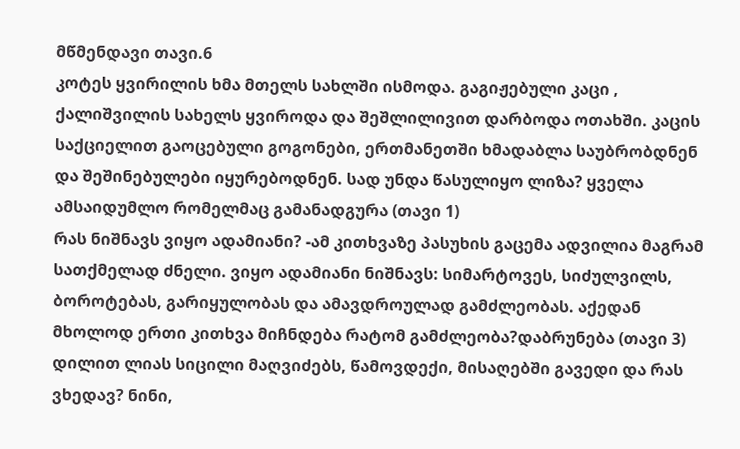მწმენდავი თავი.6
კოტეს ყვირილის ხმა მთელს სახლში ისმოდა. გაგიჟებული კაცი , ქალიშვილის სახელს ყვიროდა და შეშლილივით დარბოდა ოთახში. კაცის საქციელით გაოცებული გოგონები, ერთმანეთში ხმადაბლა საუბრობდნენ და შეშინებულები იყურებოდნენ. სად უნდა წასულიყო ლიზა? ყველა ამსაიდუმლო რომელმაც გამანადგურა (თავი 1)
რას ნიშნავს ვიყო ადამიანი? -ამ კითხვაზე პასუხის გაცემა ადვილია მაგრამ სათქმელად ძნელი. ვიყო ადამიანი ნიშნავს: სიმარტოვეს, სიძულვილს, ბოროტებას, გარიყულობას და ამავდროულად გამძლეობას. აქედან მხოლოდ ერთი კითხვა მიჩნდება რატომ გამძლეობა?დაბრუნება (თავი 3)
დილით ლიას სიცილი მაღვიძებს, წამოვდექი, მისაღებში გავედი და რას ვხედავ? ნინი,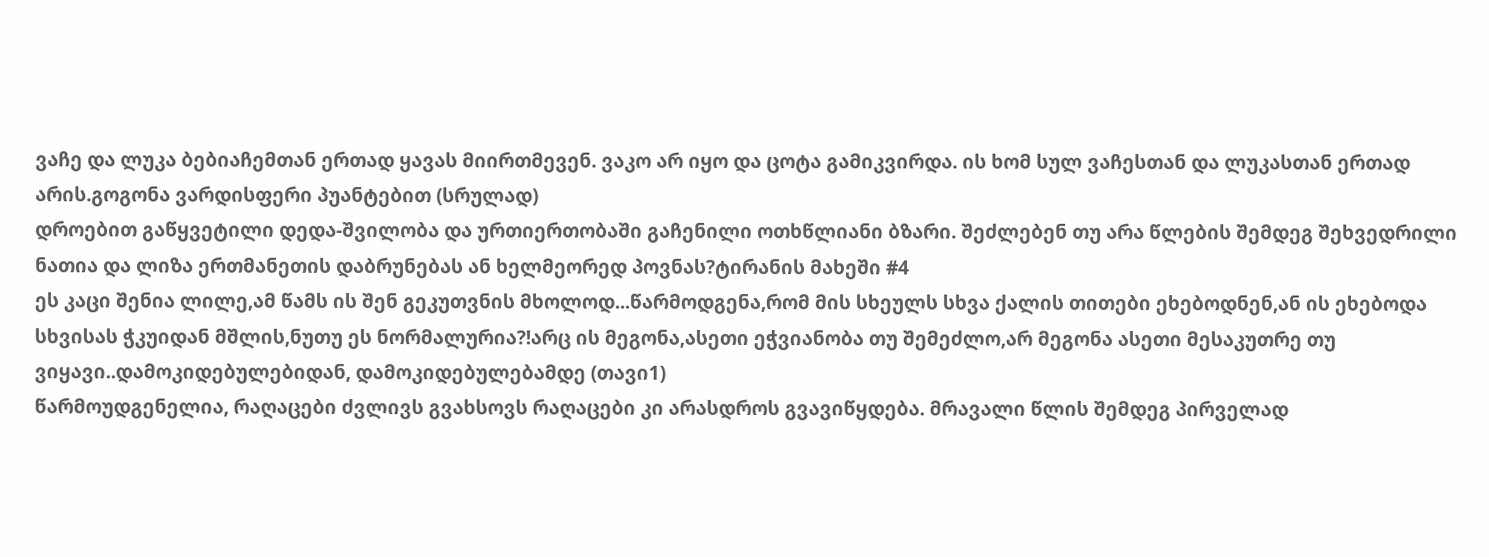ვაჩე და ლუკა ბებიაჩემთან ერთად ყავას მიირთმევენ. ვაკო არ იყო და ცოტა გამიკვირდა. ის ხომ სულ ვაჩესთან და ლუკასთან ერთად არის.გოგონა ვარდისფერი პუანტებით (სრულად)
დროებით გაწყვეტილი დედა-შვილობა და ურთიერთობაში გაჩენილი ოთხწლიანი ბზარი. შეძლებენ თუ არა წლების შემდეგ შეხვედრილი ნათია და ლიზა ერთმანეთის დაბრუნებას ან ხელმეორედ პოვნას?ტირანის მახეში #4
ეს კაცი შენია ლილე,ამ წამს ის შენ გეკუთვნის მხოლოდ...წარმოდგენა,რომ მის სხეულს სხვა ქალის თითები ეხებოდნენ,ან ის ეხებოდა სხვისას ჭკუიდან მშლის,ნუთუ ეს ნორმალურია?!არც ის მეგონა,ასეთი ეჭვიანობა თუ შემეძლო,არ მეგონა ასეთი მესაკუთრე თუ ვიყავი..დამოკიდებულებიდან, დამოკიდებულებამდე (თავი1)
წარმოუდგენელია, რაღაცები ძვლივს გვახსოვს რაღაცები კი არასდროს გვავიწყდება. მრავალი წლის შემდეგ პირველად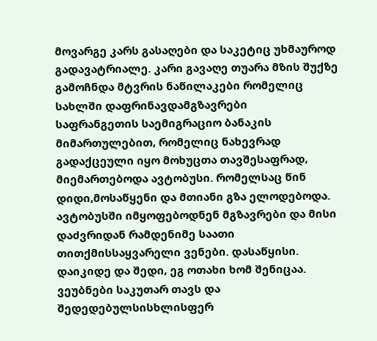მოვარგე კარს გასაღები და საკეტიც უხმაუროდ გადავატრიალე. კარი გავაღე თუარა მზის შუქზე გამოჩნდა მტვრის ნაწილაკები რომელიც სახლში დაფრინავდამგზავრები
საფრანგეთის საემიგრაციო ბანაკის მიმართულებით, რომელიც ნახევრად გადაქცეული იყო მოხუცთა თავშესაფრად, მიემართებოდა ავტობუსი. რომელსაც წინ დიდი,მოსაწყენი და მთიანი გზა ელოდებოდა. ავტობუსში იმყოფებოდნენ მგზავრები და მისი დაძვრიდან რამდენიმე საათი თითქმისსაყვარელი ვენები. დასაწყისი.
დაიკიდე და შედი, ეგ ოთახი ხომ შენიცაა. ვეუბნები საკუთარ თავს და შედედებულსისხლისფერ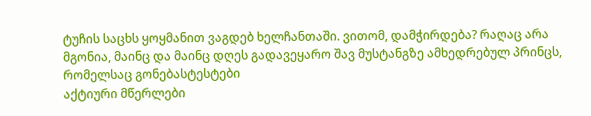ტუჩის საცხს ყოყმანით ვაგდებ ხელჩანთაში. ვითომ, დამჭირდება? რაღაც არა მგონია, მაინც და მაინც დღეს გადავეყარო შავ მუსტანგზე ამხედრებულ პრინცს, რომელსაც გონებასტესტები
აქტიური მწერლები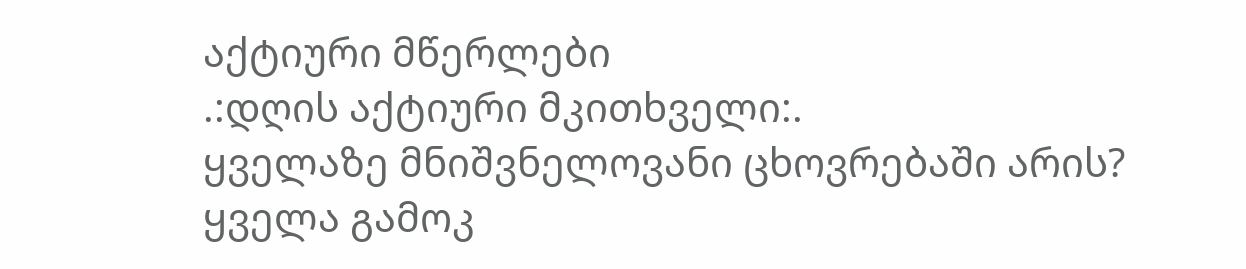აქტიური მწერლები
.:დღის აქტიური მკითხველი:.
ყველაზე მნიშვნელოვანი ცხოვრებაში არის?
ყველა გამოკ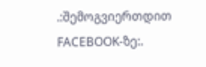.:შემოგვიერთდით FACEBOOK-ზე:.